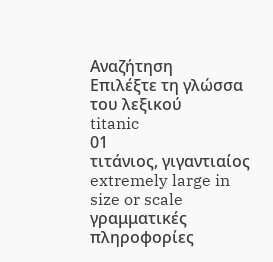Αναζήτηση
Επιλέξτε τη γλώσσα του λεξικού
titanic
01
τιτάνιος, γιγαντιαίος
extremely large in size or scale
γραμματικές πληροφορίες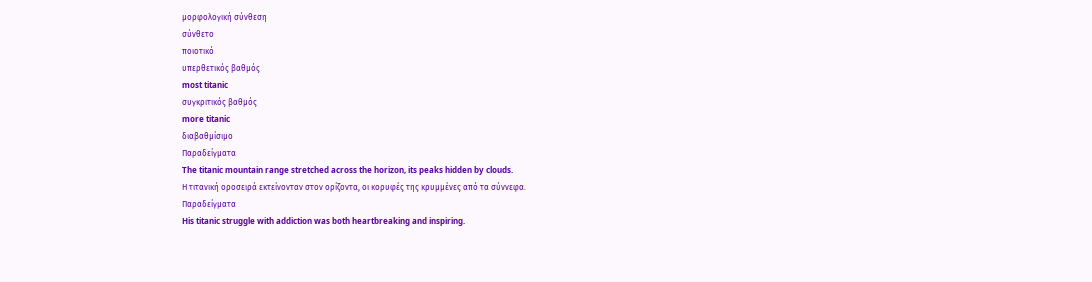μορφολογική σύνθεση
σύνθετο
ποιοτικό
υπερθετικός βαθμός
most titanic
συγκριτικός βαθμός
more titanic
διαβαθμίσιμο
Παραδείγματα
The titanic mountain range stretched across the horizon, its peaks hidden by clouds.
Η τιτανική οροσειρά εκτείνονταν στον ορίζοντα, οι κορυφές της κρυμμένες από τα σύννεφα.
Παραδείγματα
His titanic struggle with addiction was both heartbreaking and inspiring.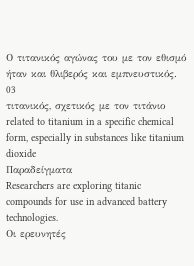Ο τιτανικός αγώνας του με τον εθισμό ήταν και θλιβερός και εμπνευστικός.
03
τιτανικός, σχετικός με τον τιτάνιο
related to titanium in a specific chemical form, especially in substances like titanium dioxide
Παραδείγματα
Researchers are exploring titanic compounds for use in advanced battery technologies.
Οι ερευνητές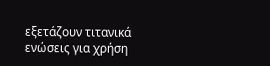εξετάζουν τιτανικά ενώσεις για χρήση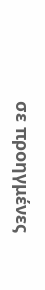σε προηγμένες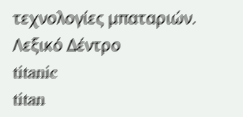τεχνολογίες μπαταριών.
Λεξικό Δέντρο
titanic
titan